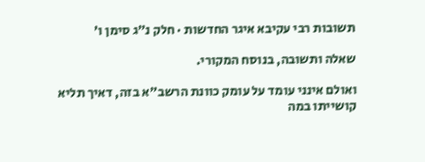תשובות רבי עקיבא איגר החדשות · חלק נ״ג סימן ו׳

שאלה ותשובה, בנוסח המקורי.

ואולם אינני עומד על עומק כוונת הרשב"א בזה, דאיך תליא קושייתו במה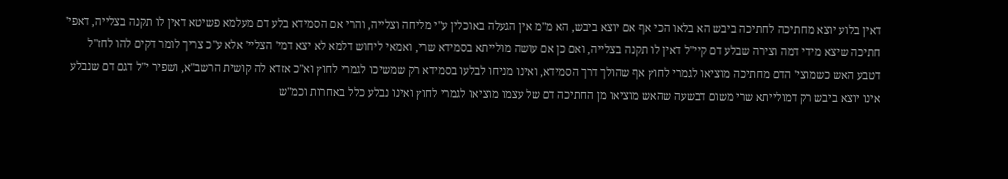דאין בלוע יוצא מחתיכה לחתיכה ביבש הא בלאו הכי אף אם יוצא ביבש, הא מ"מ אין הגעלה באוכלין ע"י מליחה וצלייה, והרי אם הסמידא בלע דם מעלמא פשיטא דאין לו תקנה בצלייה, דאפי' חתיכה שיצא מידי דמה וצירה שבלע דם קיי"ל דאין לו תקנה בצלייה, ואם כן אם עושה מולייתא בסמידא שרי, ואמאי ליחוש דלמא לא יצא דמי' הצליי' אלא ע"כ צריך לומר דקים להו לחז"ל דטבע האש כשמוצי' הדם מחתיכה מוציאו לגמרי לחוץ אף שהולך דרך הסמידא, ואינו מניחו לבלעו בסמידא רק שמשיכו לגמרי לחוץ וא"כ אזדא לה קושית הרשב"א, ושפיר י"ל דגם דם שנבלע אינו יוצא ביבש רק דמולייתא שרי משום דבשעה שהאש מוציאו מן החתיכה דם של עצמו מוציאו לגמרי לחוץ ואינו נבלע כלל באחרות וכמ"ש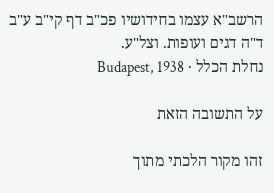הרשב"א עצמו בחידושיו פכ"ב דף קי"ב ע"ב ד"ה דגים ועופות. וצל"ע.
נחלת הכלל · Budapest, 1938

על התשובה הזאת

זהו מקור הלכתי מתוך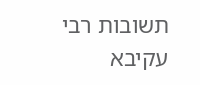תשובות רבי עקיבא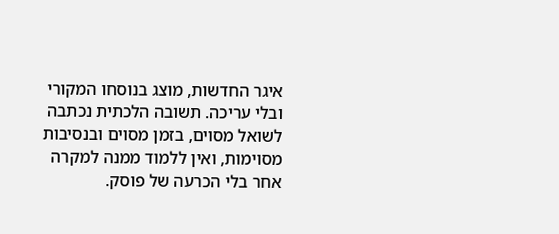איגר החדשות, מוצג בנוסחו המקורי ובלי עריכה. תשובה הלכתית נכתבה לשואל מסוים, בזמן מסוים ובנסיבות מסוימות, ואין ללמוד ממנה למקרה אחר בלי הכרעה של פוסק.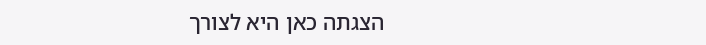הצגתה כאן היא לצורך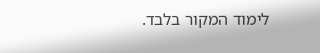לימוד המקור בלבד.